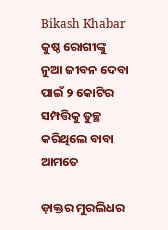Bikash Khabar
କୁଷ୍ଠ ରୋଗୀଙ୍କୁ ନୁଆ ଜୀବନ ଦେବା ପାଇଁ ୨ କୋଟିର ସମ୍ପତ୍ତିକୁ ତୁଚ୍ଛ କରିଥିଲେ ବାବା ଆମତେ

ଡ଼ାକ୍ତର ମୁରଲିଧର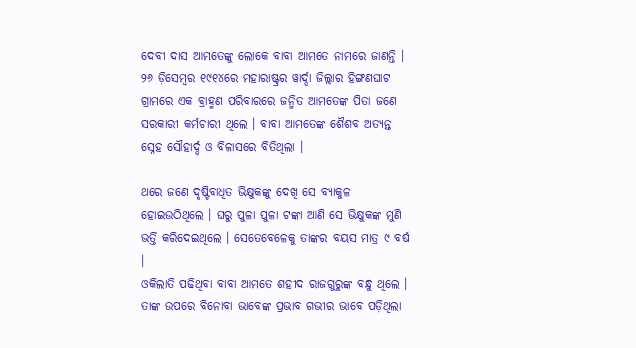ଦେବୀ ଦାସ ଆମତେଙ୍କୁ ଲୋକେ ବାବା ଆମତେ ନାମରେ ଜାଣନ୍ତି । ୨୬ ଡ଼ିସେମ୍ବର ୧୯୧୪ରେ ମହାରାଷ୍ଟ୍ରର ୱାର୍ଦ୍ଦା ଜିଲ୍ଲାର ହିଙ୍ଗଣଘାଟ ଗ୍ରାମରେ ଏକ ବ୍ରାହ୍ମଣ ପରିବାରରେ ଜନ୍ମିତ ଆମତେଙ୍କ ପିତା ଜଣେ ସରକାରୀ କର୍ମଚାରୀ ଥିଲେ । ବାବା ଆମତେଙ୍କ ଶୈଶବ ଅତ୍ୟନ୍ତ ସ୍ନେହ ସୌହାର୍ଦ୍ଦ ଓ ବିଳାସରେ ବିତିଥିଲା ।

ଥରେ ଜଣେ ଦୃଷ୍ଟିବାଧିତ ଭିକ୍ଷୁକଙ୍କୁ ଦେଖି ସେ ବ୍ୟାକୁଳ ହୋଇଉଠିଥିଲେ । ଘରୁ ପୁଳା ପୁଳା ଟଙ୍କା ଆଣି ସେ ଭିକ୍ଷୁକଙ୍କ ମୁଣି ଭର୍ତ୍ତି କରିଦେଇଥିଲେ । ସେତେବେଳେକୁ ତାଙ୍କର ବୟସ ମାତ୍ର ୯ ବର୍ଷ ।
ଓକିଲାତି ପଢିଥିବା ବାବା ଆମତେ ଶହୀଦ ରାଜଗୁରୁଙ୍କ ବନ୍ଧୁ ଥିଲେ । ତାଙ୍କ ଉପରେ ବିନୋବା ଭାବେଙ୍କ ପ୍ରଭାବ ଗଭୀର ଭାବେ ପଡ଼ିଥିଲା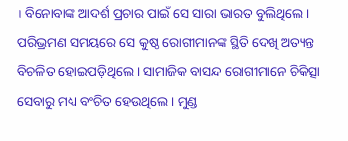। ବିନୋବାଙ୍କ ଆଦର୍ଶ ପ୍ରଚାର ପାଇଁ ସେ ସାରା ଭାରତ ବୁଲିଥିଲେ । ପରିଭ୍ରମଣ ସମୟରେ ସେ କୁଷ୍ଠ ରୋଗୀମାନଙ୍କ ସ୍ଥିତି ଦେଖି ଅତ୍ୟନ୍ତ ବିଚଳିତ ହୋଇପଡ଼ିଥିଲେ । ସାମାଜିକ ବାସନ୍ଦ ରୋଗୀମାନେ ଚିକିତ୍ସା ସେବାରୁ ମଧ୍ୟ ବଂଚିତ ହେଉଥିଲେ । ମୁଣ୍ଡ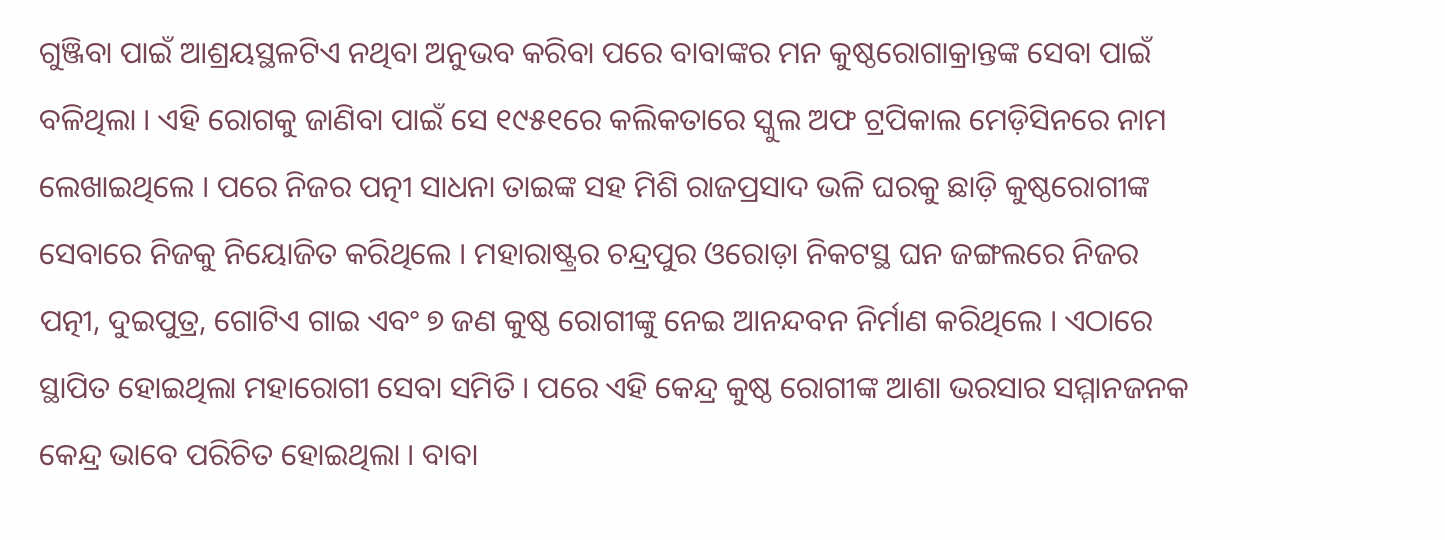ଗୁଞ୍ଜିବା ପାଇଁ ଆଶ୍ରୟସ୍ଥଳଟିଏ ନଥିବା ଅନୁଭବ କରିବା ପରେ ବାବାଙ୍କର ମନ କୁଷ୍ଠରୋଗାକ୍ରାନ୍ତଙ୍କ ସେବା ପାଇଁ ବଳିଥିଲା । ଏହି ରୋଗକୁ ଜାଣିବା ପାଇଁ ସେ ୧୯୫୧ରେ କଲିକତାରେ ସ୍କୁଲ ଅଫ ଟ୍ରପିକାଲ ମେଡ଼ିସିନରେ ନାମ ଲେଖାଇଥିଲେ । ପରେ ନିଜର ପତ୍ନୀ ସାଧନା ତାଇଙ୍କ ସହ ମିଶି ରାଜପ୍ରସାଦ ଭଳି ଘରକୁ ଛାଡ଼ି କୁଷ୍ଠରୋଗୀଙ୍କ ସେବାରେ ନିଜକୁ ନିୟୋଜିତ କରିଥିଲେ । ମହାରାଷ୍ଟ୍ରର ଚନ୍ଦ୍ରପୁର ଓରୋଡ଼ା ନିକଟସ୍ଥ ଘନ ଜଙ୍ଗଲରେ ନିଜର ପତ୍ନୀ, ଦୁଇପୁତ୍ର, ଗୋଟିଏ ଗାଇ ଏବଂ ୭ ଜଣ କୁଷ୍ଠ ରୋଗୀଙ୍କୁ ନେଇ ଆନନ୍ଦବନ ନିର୍ମାଣ କରିଥିଲେ । ଏଠାରେ ସ୍ଥାପିତ ହୋଇଥିଲା ମହାରୋଗୀ ସେବା ସମିତି । ପରେ ଏହି କେନ୍ଦ୍ର କୁଷ୍ଠ ରୋଗୀଙ୍କ ଆଶା ଭରସାର ସମ୍ମାନଜନକ କେନ୍ଦ୍ର ଭାବେ ପରିଚିତ ହୋଇଥିଲା । ବାବା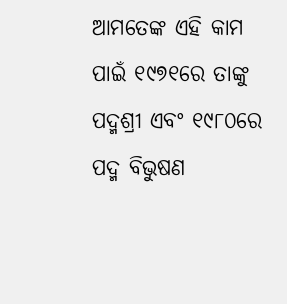ଆମତେଙ୍କ ଏହି କାମ ପାଇଁ ୧୯୭୧ରେ ତାଙ୍କୁ ପଦ୍ମଶ୍ରୀ ଏବଂ ୧୯୮୦ରେ ପଦ୍ମ ବିଭୁଷଣ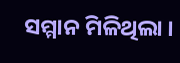ସମ୍ମାନ ମିଳିଥିଲା ।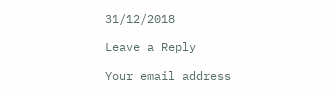31/12/2018

Leave a Reply

Your email address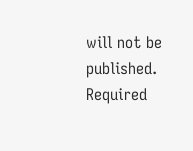will not be published. Required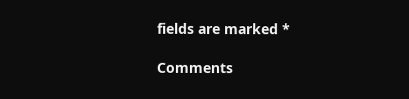fields are marked *

Comments